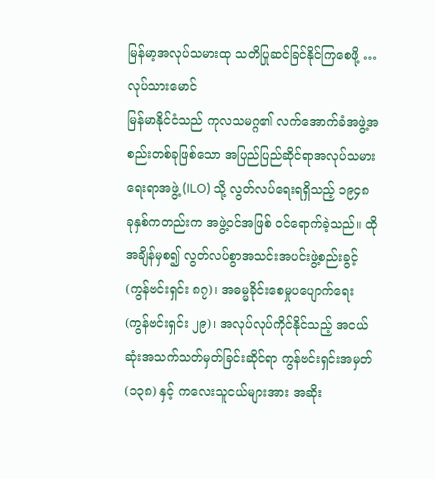မြန်မာ့အလုပ်သမားထု သတိပြုဆင်ခြင်နိုင်ကြစေဖို့ …
လုပ်သားမောင်
မြန်မာနိုင်ငံသည် ကုလသမဂ္ဂ၏ လက်အောက်ခံအဖွဲ့အစည်းတစ်ခုဖြစ်သော အပြည်ပြည်ဆိုင်ရာအလုပ်သမားရေးရာအဖွဲ့ (ILO) သို့ လွတ်လပ်ရေးရရှိသည့် ၁၉၄၈ ခုနှစ်ကတည်းက အဖွဲ့ဝင်အဖြစ် ဝင်ရောက်ခဲ့သည်။ ထိုအချိန်မှစ၍ လွတ်လပ်စွာအသင်းအပင်းဖွဲ့စည်းခွင့် (ကွန်ဗင်းရှင်း ၈၇)၊ အဓမ္မခိုင်းစေမှုပပျောက်ရေး (ကွန်ဗင်းရှင်း ၂၉)၊ အလုပ်လုပ်ကိုင်နိုင်သည့် အငယ်ဆုံးအသက်သတ်မှတ်ခြင်းဆိုင်ရာ ကွန်ဗင်းရှင်းအမှတ် (၁၃၈) နှင့် ကလေးသူငယ်များအား အဆိုး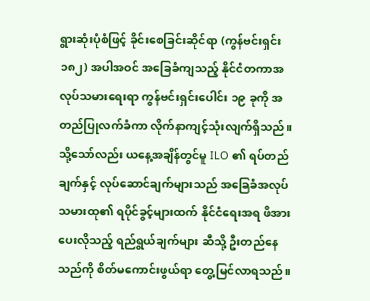ရွားဆုံးပုံစံဖြင့် ခိုင်းစေခြင်းဆိုင်ရာ (ကွန်ဗင်းရှင်း ၁၈၂) အပါအဝင် အခြေခံကျသည့် နိုင်ငံတကာအလုပ်သမားရေးရာ ကွန်ဗင်းရှင်းပေါင်း ၁၉ ခုကို အတည်ပြုလက်ခံကာ လိုက်နာကျင့်သုံးလျက်ရှိသည်။
သို့သော်လည်း ယနေ့အချိန်တွင်မူ ILO ၏ ရပ်တည်ချက်နှင့် လုပ်ဆောင်ချက်များသည် အခြေခံအလုပ်သမားထု၏ ရပိုင်ခွင့်များထက် နိုင်ငံရေးအရ ဖိအားပေးလိုသည့် ရည်ရွယ်ချက်များ ဆီသို့ ဦးတည်နေသည်ကို စိတ်မကောင်းဖွယ်ရာ တွေ့မြင်လာရသည်။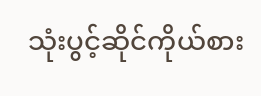သုံးပွင့်ဆိုင်ကိုယ်စား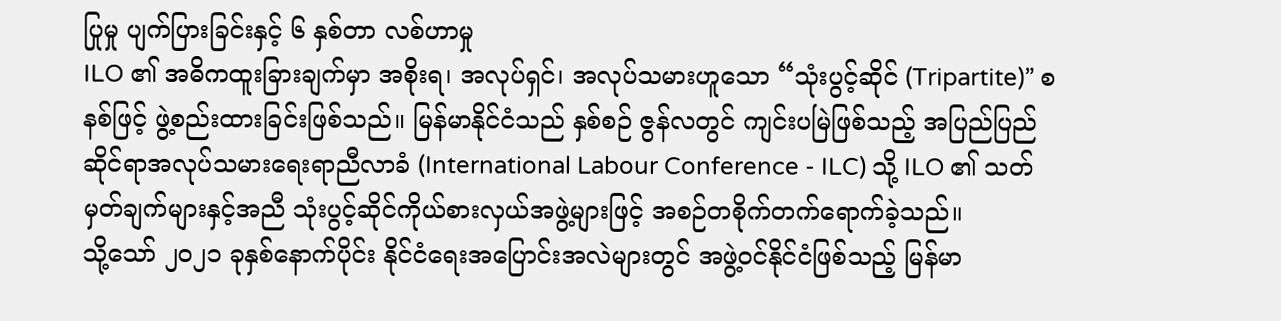ပြုမှု ပျက်ပြားခြင်းနှင့် ၆ နှစ်တာ လစ်ဟာမှု
ILO ၏ အဓိကထူးခြားချက်မှာ အစိုးရ၊ အလုပ်ရှင်၊ အလုပ်သမားဟူသော “သုံးပွင့်ဆိုင် (Tripartite)” စနစ်ဖြင့် ဖွဲ့စည်းထားခြင်းဖြစ်သည်။ မြန်မာနိုင်ငံသည် နှစ်စဉ် ဇွန်လတွင် ကျင်းပမြဲဖြစ်သည့် အပြည်ပြည်ဆိုင်ရာအလုပ်သမားရေးရာညီလာခံ (International Labour Conference - ILC) သို့ ILO ၏ သတ်မှတ်ချက်များနှင့်အညီ သုံးပွင့်ဆိုင်ကိုယ်စားလှယ်အဖွဲ့များဖြင့် အစဉ်တစိုက်တက်ရောက်ခဲ့သည်။
သို့သော် ၂၀၂၁ ခုနှစ်နောက်ပိုင်း နိုင်ငံရေးအပြောင်းအလဲများတွင် အဖွဲ့ဝင်နိုင်ငံဖြစ်သည့် မြန်မာ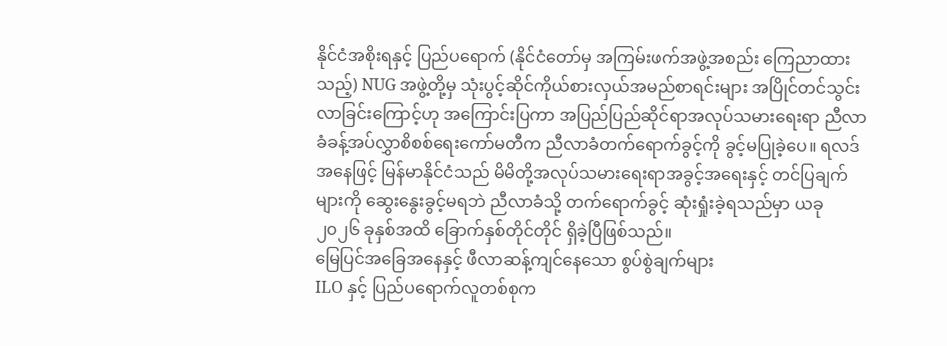နိုင်ငံအစိုးရနှင့် ပြည်ပရောက် (နိုင်ငံတော်မှ အကြမ်းဖက်အဖွဲ့အစည်း ကြေညာထားသည့်) NUG အဖွဲ့တို့မှ သုံးပွင့်ဆိုင်ကိုယ်စားလှယ်အမည်စာရင်းများ အပြိုင်တင်သွင်းလာခြင်းကြောင့်ဟု အကြောင်းပြကာ အပြည်ပြည်ဆိုင်ရာအလုပ်သမားရေးရာ ညီလာခံခန့်အပ်လွှာစိစစ်ရေးကော်မတီက ညီလာခံတက်ရောက်ခွင့်ကို ခွင့်မပြုခဲ့ပေ။ ရလဒ်အနေဖြင့် မြန်မာနိုင်ငံသည် မိမိတို့အလုပ်သမားရေးရာအခွင့်အရေးနှင့် တင်ပြချက်များကို ဆွေးနွေးခွင့်မရဘဲ ညီလာခံသို့ တက်ရောက်ခွင့် ဆုံးရှုံးခဲ့ရသည်မှာ ယခု ၂၀၂၆ ခုနှစ်အထိ ခြောက်နှစ်တိုင်တိုင် ရှိခဲ့ပြီဖြစ်သည်။
မြေပြင်အခြေအနေနှင့် ဖီလာဆန့်ကျင်နေသော စွပ်စွဲချက်များ
ILO နှင့် ပြည်ပရောက်လူတစ်စုက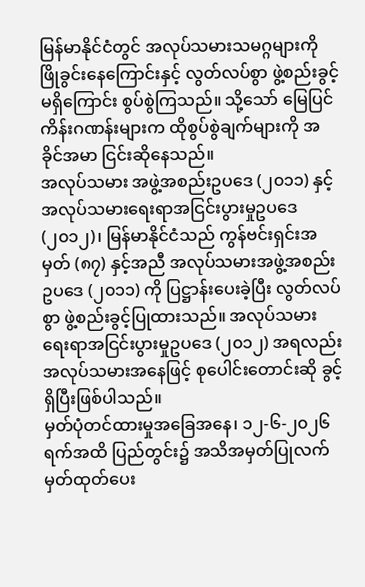မြန်မာနိုင်ငံတွင် အလုပ်သမားသမဂ္ဂများကို ဖြိုခွင်းနေကြောင်းနှင့် လွတ်လပ်စွာ ဖွဲ့စည်းခွင့်မရှိကြောင်း စွပ်စွဲကြသည်။ သို့သော် မြေပြင်ကိန်းဂဏန်းများက ထိုစွပ်စွဲချက်များကို အခိုင်အမာ ငြင်းဆိုနေသည်။
အလုပ်သမား အဖွဲ့အစည်းဥပဒေ (၂၀၁၁) နှင့် အလုပ်သမားရေးရာအငြင်းပွားမှုဥပဒေ (၂၀၁၂)၊ မြန်မာနိုင်ငံသည် ကွန်ဗင်းရှင်းအမှတ် (၈၇) နှင့်အညီ အလုပ်သမားအဖွဲ့အစည်းဥပဒေ (၂၀၁၁) ကို ပြဋ္ဌာန်းပေးခဲ့ပြီး လွတ်လပ်စွာ ဖွဲ့စည်းခွင့်ပြုထားသည်။ အလုပ်သမားရေးရာအငြင်းပွားမှုဥပဒေ (၂၀၁၂) အရလည်း အလုပ်သမားအနေဖြင့် စုပေါင်းတောင်းဆို ခွင့်ရှိပြီးဖြစ်ပါသည်။
မှတ်ပုံတင်ထားမှုအခြေအနေ၊ ၁၂-၆-၂၀၂၆ ရက်အထိ ပြည်တွင်း၌ အသိအမှတ်ပြုလက်မှတ်ထုတ်ပေး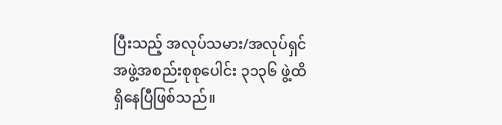ပြီးသည့် အလုပ်သမား/အလုပ်ရှင်အဖွဲ့အစည်းစုစုပေါင်း ၃၁၃၆ ဖွဲ့ထိ ရှိနေပြီဖြစ်သည်။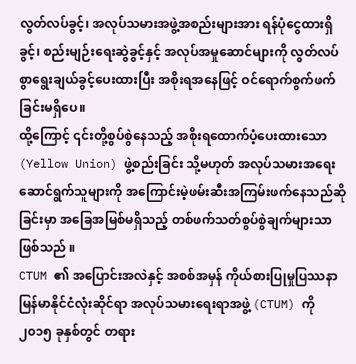လွတ်လပ်ခွင့်၊ အလုပ်သမားအဖွဲ့အစည်းများအား ရန်ပုံငွေထားရှိခွင့်၊ စည်းမျဉ်းရေးဆွဲခွင့်နှင့် အလုပ်အမှုဆောင်များကို လွတ်လပ်စွာရွေးချယ်ခွင့်ပေးထားပြီး အစိုးရအနေဖြင့် ဝင်ရောက်စွက်ဖက်ခြင်းမရှိပေ။
ထို့ကြောင့် ၎င်းတို့စွပ်စွဲနေသည့် အစိုးရထောက်ပံ့ပေးထားသော (Yellow Union) ဖွဲ့စည်းခြင်း သို့မဟုတ် အလုပ်သမားအရေး ဆောင်ရွက်သူများကို အကြောင်းမဲ့ဖမ်းဆီးအကြမ်းဖက်နေသည်ဆိုခြင်းမှာ အခြေအမြစ်မရှိသည့် တစ်ဖက်သတ်စွပ်စွဲချက်များသာ ဖြစ်သည် ။
CTUM ၏ အပြောင်းအလဲနှင့် အစစ်အမှန် ကိုယ်စားပြုမှုပြဿနာ
မြန်မာနိုင်ငံလုံးဆိုင်ရာ အလုပ်သမားရေးရာအဖွဲ့ (CTUM) ကို ၂၀၁၅ ခုနှစ်တွင် တရား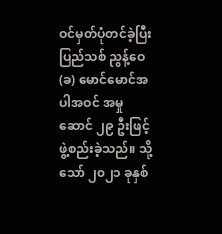ဝင်မှတ်ပုံတင်ခဲ့ပြီး ပြည်သစ် ညွန့်ဝေ (ခ) မောင်မောင်အပါအဝင် အမှုဆောင် ၂၉ ဦးဖြင့် ဖွဲ့စည်းခဲ့သည်။ သို့သော် ၂၀၂၁ ခုနှစ်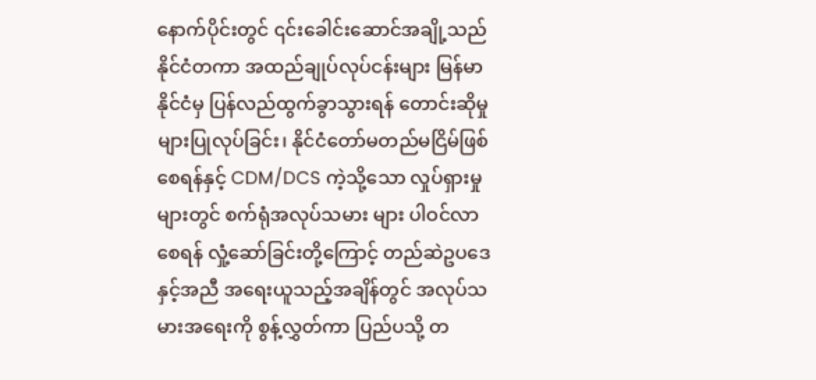နောက်ပိုင်းတွင် ၎င်းခေါင်းဆောင်အချို့သည် နိုင်ငံတကာ အထည်ချုပ်လုပ်ငန်းများ မြန်မာနိုင်ငံမှ ပြန်လည်ထွက်ခွာသွားရန် တောင်းဆိုမှုများပြုလုပ်ခြင်း၊ နိုင်ငံတော်မတည်မငြိမ်ဖြစ်စေရန်နှင့် CDM/DCS ကဲ့သို့သော လှုပ်ရှားမှုများတွင် စက်ရုံအလုပ်သမား များ ပါဝင်လာစေရန် လှုံ့ဆော်ခြင်းတို့ကြောင့် တည်ဆဲဥပဒေနှင့်အညီ အရေးယူသည့်အချိန်တွင် အလုပ်သမားအရေးကို စွန့်လွှတ်ကာ ပြည်ပသို့ တ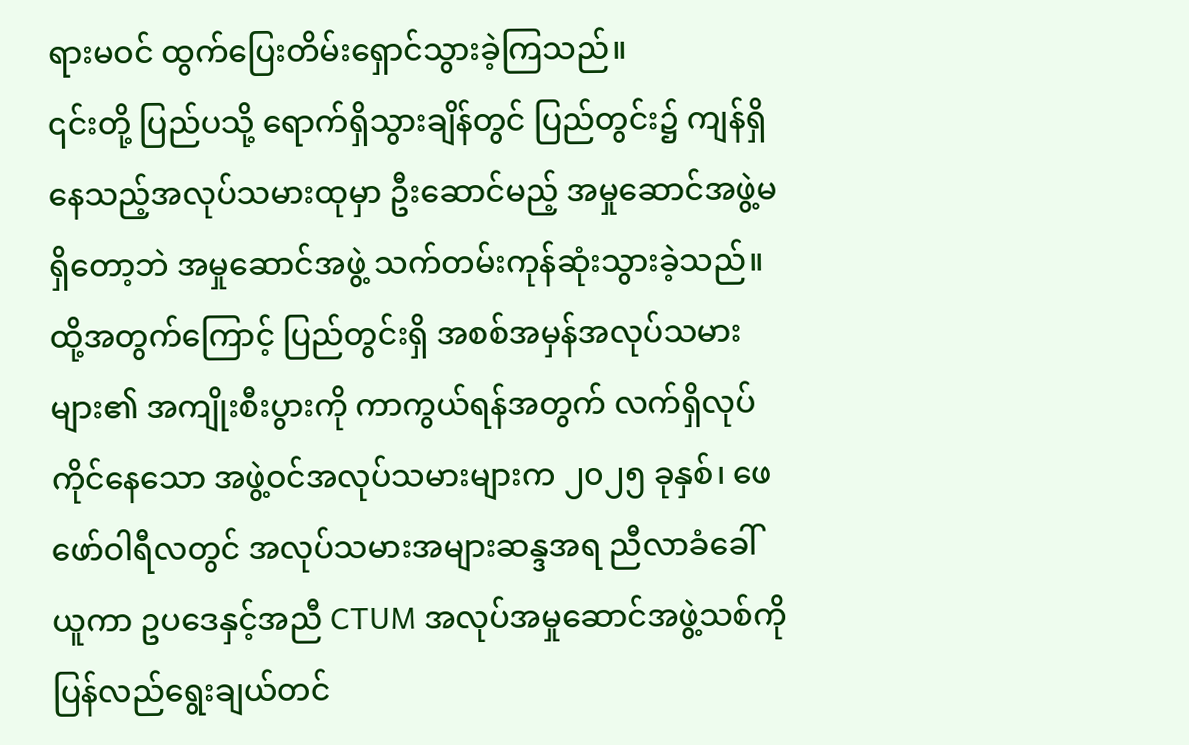ရားမဝင် ထွက်ပြေးတိမ်းရှောင်သွားခဲ့ကြသည်။
၎င်းတို့ ပြည်ပသို့ ရောက်ရှိသွားချိန်တွင် ပြည်တွင်း၌ ကျန်ရှိနေသည့်အလုပ်သမားထုမှာ ဦးဆောင်မည့် အမှုဆောင်အဖွဲ့မရှိတော့ဘဲ အမှုဆောင်အဖွဲ့ သက်တမ်းကုန်ဆုံးသွားခဲ့သည်။ ထို့အတွက်ကြောင့် ပြည်တွင်းရှိ အစစ်အမှန်အလုပ်သမားများ၏ အကျိုးစီးပွားကို ကာကွယ်ရန်အတွက် လက်ရှိလုပ်ကိုင်နေသော အဖွဲ့ဝင်အလုပ်သမားများက ၂၀၂၅ ခုနှစ်၊ ဖေဖော်ဝါရီလတွင် အလုပ်သမားအများဆန္ဒအရ ညီလာခံခေါ်ယူကာ ဥပဒေနှင့်အညီ CTUM အလုပ်အမှုဆောင်အဖွဲ့သစ်ကို ပြန်လည်ရွေးချယ်တင်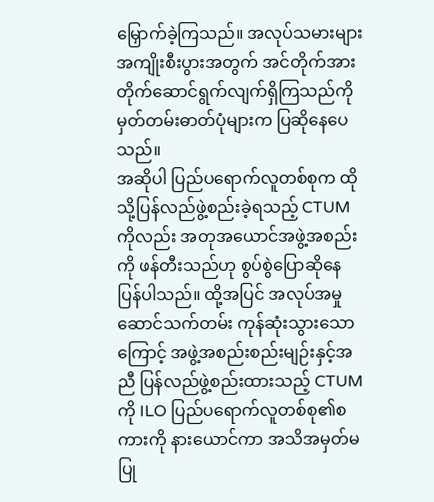မြှောက်ခဲ့ကြသည်။ အလုပ်သမားများ အကျိုးစီးပွားအတွက် အင်တိုက်အားတိုက်ဆောင်ရွက်လျက်ရှိကြသည်ကို မှတ်တမ်းဓာတ်ပုံများက ပြဆိုနေပေ သည်။
အဆိုပါ ပြည်ပရောက်လူတစ်စုက ထိုသို့ပြန်လည်ဖွဲ့စည်းခဲ့ရသည့် CTUM ကိုလည်း အတုအယောင်အဖွဲ့အစည်းကို ဖန်တီးသည်ဟု စွပ်စွဲပြောဆိုနေပြန်ပါသည်။ ထို့အပြင် အလုပ်အမှုဆောင်သက်တမ်း ကုန်ဆုံးသွားသောကြောင့် အဖွဲ့အစည်းစည်းမျဉ်းနှင့်အညီ ပြန်လည်ဖွဲ့စည်းထားသည့် CTUM ကို ILO ပြည်ပရောက်လူတစ်စု၏စကားကို နားယောင်ကာ အသိအမှတ်မပြု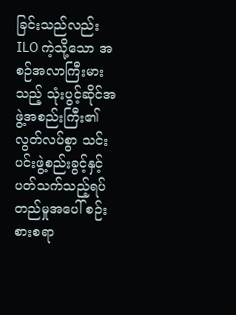ခြင်းသည်လည်း ILO ကဲ့သို့သော အစဉ်အလာကြီးမားသည့် သုံးပွင့်ဆိုင်အဖွဲ့အစည်းကြီး၏ လွတ်လပ်စွာ သင်းပင်းဖွဲ့စည်းခွင့်နှင့် ပတ်သက်သည့်ရပ်တည်မှုအပေါ် စဉ်းစားစရာ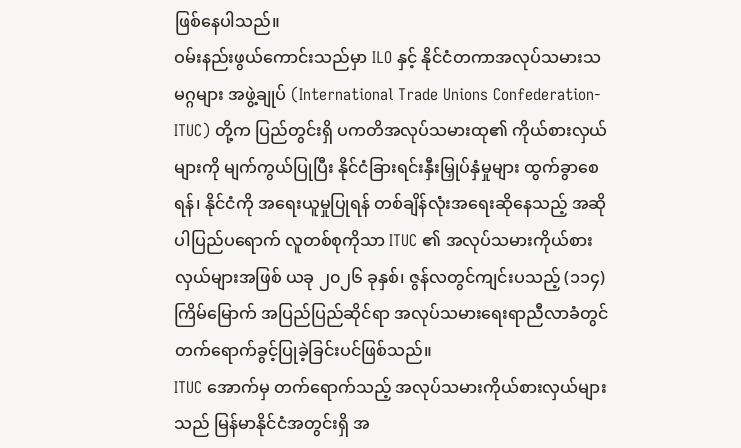ဖြစ်နေပါသည်။
ဝမ်းနည်းဖွယ်ကောင်းသည်မှာ ILO နှင့် နိုင်ငံတကာအလုပ်သမားသမဂ္ဂများ အဖွဲ့ချုပ် (International Trade Unions Confederation-ITUC) တို့က ပြည်တွင်းရှိ ပကတိအလုပ်သမားထု၏ ကိုယ်စားလှယ်များကို မျက်ကွယ်ပြုပြီး နိုင်ငံခြားရင်းနှီးမြှုပ်နှံမှုများ ထွက်ခွာစေရန်၊ နိုင်ငံကို အရေးယူမှုပြုရန် တစ်ချိန်လုံးအရေးဆိုနေသည့် အဆိုပါပြည်ပရောက် လူတစ်စုကိုသာ ITUC ၏ အလုပ်သမားကိုယ်စား လှယ်များအဖြစ် ယခု ၂၀၂၆ ခုနှစ်၊ ဇွန်လတွင်ကျင်းပသည့် (၁၁၄) ကြိမ်မြောက် အပြည်ပြည်ဆိုင်ရာ အလုပ်သမားရေးရာညီလာခံတွင် တက်ရောက်ခွင့်ပြုခဲ့ခြင်းပင်ဖြစ်သည်။
ITUC အောက်မှ တက်ရောက်သည့် အလုပ်သမားကိုယ်စားလှယ်များသည် မြန်မာနိုင်ငံအတွင်းရှိ အ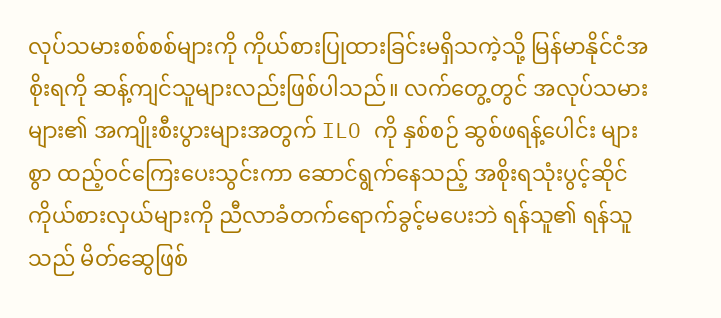လုပ်သမားစစ်စစ်များကို ကိုယ်စားပြုထားခြင်းမရှိသကဲ့သို့ မြန်မာနိုင်ငံအစိုးရကို ဆန့်ကျင်သူများလည်းဖြစ်ပါသည်။ လက်တွေ့တွင် အလုပ်သမားများ၏ အကျိုးစီးပွားများအတွက် ILO ကို နှစ်စဉ် ဆွစ်ဖရန့်ပေါင်း များစွာ ထည့်ဝင်ကြေးပေးသွင်းကာ ဆောင်ရွက်နေသည့် အစိုးရသုံးပွင့်ဆိုင်ကိုယ်စားလှယ်များကို ညီလာခံတက်ရောက်ခွင့်မပေးဘဲ ရန်သူ၏ ရန်သူသည် မိတ်ဆွေဖြစ်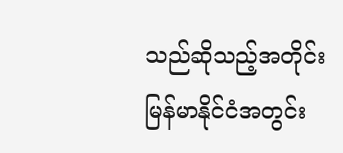သည်ဆိုသည့်အတိုင်း မြန်မာနိုင်ငံအတွင်း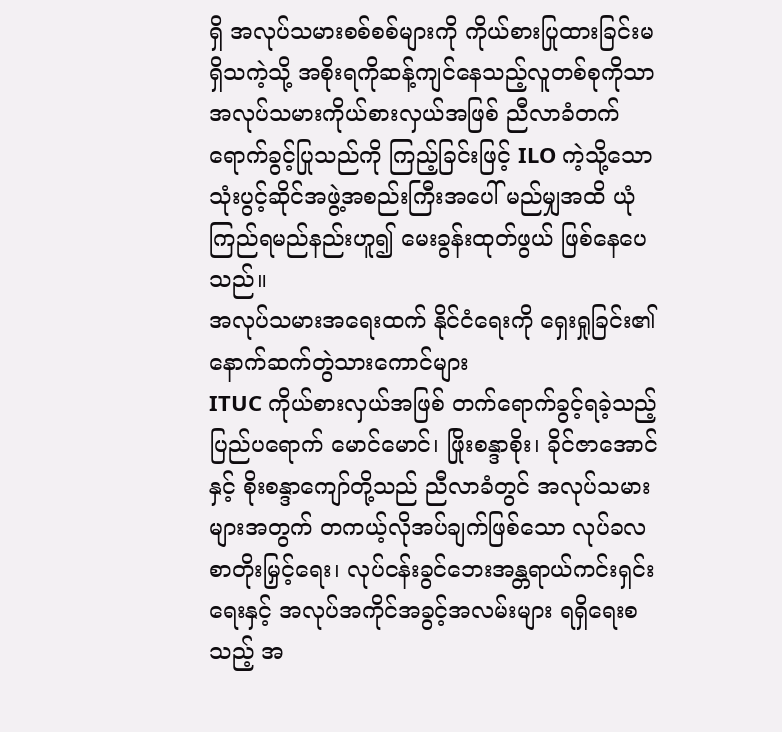ရှိ အလုပ်သမားစစ်စစ်များကို ကိုယ်စားပြုထားခြင်းမရှိသကဲ့သို့ အစိုးရကိုဆန့်ကျင်နေသည့်လူတစ်စုကိုသာ အလုပ်သမားကိုယ်စားလှယ်အဖြစ် ညီလာခံတက်ရောက်ခွင့်ပြုသည်ကို ကြည့်ခြင်းဖြင့် ILO ကဲ့သို့သော သုံးပွင့်ဆိုင်အဖွဲ့အစည်းကြီးအပေါ် မည်မျှအထိ ယုံကြည်ရမည်နည်းဟူ၍ မေးခွန်းထုတ်ဖွယ် ဖြစ်နေပေသည်။
အလုပ်သမားအရေးထက် နိုင်ငံရေးကို ရှေးရှုခြင်း၏ နောက်ဆက်တွဲသားကောင်များ
ITUC ကိုယ်စားလှယ်အဖြစ် တက်ရောက်ခွင့်ရခဲ့သည့် ပြည်ပရောက် မောင်မောင်၊ ဖြိုးစန္ဒာစိုး၊ ခိုင်ဇာအောင်နှင့် စိုးစန္ဒာကျော်တို့သည် ညီလာခံတွင် အလုပ်သမားများအတွက် တကယ့်လိုအပ်ချက်ဖြစ်သော လုပ်ခလစာတိုးမြှင့်ရေး၊ လုပ်ငန်းခွင်ဘေးအန္တရာယ်ကင်းရှင်းရေးနှင့် အလုပ်အကိုင်အခွင့်အလမ်းများ ရရှိရေးစသည့် အ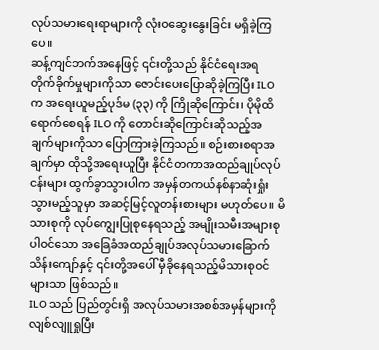လုပ်သမားရေးရာများကို လုံးဝဆွေးနွေးခြင်း မရှိခဲ့ကြပေ။
ဆန့်ကျင်ဘက်အနေဖြင့် ၎င်းတို့သည် နိုင်ငံရေးအရ တိုက်ခိုက်မှုများကိုသာ ဇောင်းပေးပြောဆိုခဲ့ကြပြီး ILO က အရေးယူမည့်ပုဒ်မ (၃၃) ကို ကြိုဆိုကြောင်း၊ ပိုမိုထိရောက်စေရန် ILO ကို တောင်းဆိုကြောင်းဆိုသည့်အချက်များကိုသာ ပြောကြားခဲ့ကြသည်။ စဉ်းစားစရာအချက်မှာ ထိုသို့အရေးယူပြီး နိုင်ငံတကာအထည်ချုပ်လုပ်ငန်းများ ထွက်ခွာသွားပါက အမှန်တကယ်နစ်နာဆုံးရှုံးသွားမည့်သူမှာ အဆင့်မြင့်လူတန်းစားများ မဟုတ်ပေ။ မိသားစုကို လုပ်ကျွေးပြုစုနေရသည့် အမျိုးသမီးအများစုပါဝင်သော အခြေခံအထည်ချုပ်အလုပ်သမားခြောက်သိန်းကျော်နှင့် ၎င်းတို့အပေါ် မှီခိုနေရသည့်မိသားစုဝင်များသာ ဖြစ်သည်။
ILO သည် ပြည်တွင်းရှိ အလုပ်သမားအစစ်အမှန်များကို လျစ်လျူရှုပြီး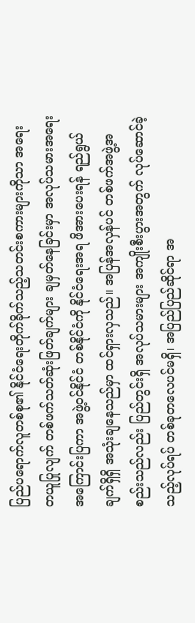ပြည်ပရောက်လူတစ်စု၏ နိုင်ငံရေးတိုက်ခိုက်သည့်သတင်းစကားများကိုသာ အရေးတယူပြုလျက် တစ်ဖက်သတ်ဆုံးဖြတ်ချက်များ ချမှတ်နေခြင်းမှာ အလုပ်သမားအရေးအကြောင်းပြကာ အဖွဲ့ဝင်နိုင်ငံ တစ်နိုင်ငံကို နိုင်ငံရေးအရ ဖိအားပေးရန် ရည်ရွယ်ချက်ရှိရှိ အသုံးချနေသည်မှာ ထင်ရှားလှသည်။ အပြန်အလှန်ပင် တစ်ဖက်အဖွဲ့အစည်းသည်လည်း ပြည်တွင်းရှိ အလုပ်သမားများ အကျိုးစီးပွားအတွက် လုပ်ဆောင်ခဲ့သည့်လုပ်ရပ် တစ်ခုတလေပင်မရှိ၊ အပြည်ပြည်ဆိုင်ရာ အ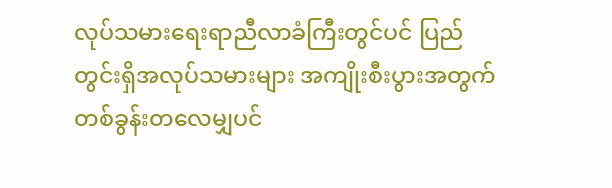လုပ်သမားရေးရာညီလာခံကြီးတွင်ပင် ပြည်တွင်းရှိအလုပ်သမားများ အကျိုးစီးပွားအတွက် တစ်ခွန်းတလေမျှပင်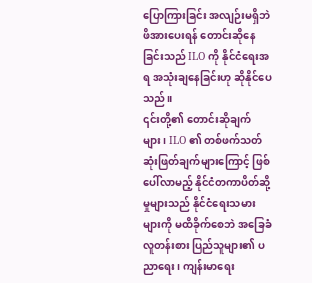ပြောကြားခြင်း အလျဉ်းမရှိဘဲ ဖိအားပေးရန် တောင်းဆိုနေခြင်းသည် ILO ကို နိုင်ငံရေးအရ အသုံးချနေခြင်းဟု ဆိုနိုင်ပေသည်။
၎င်းတို့၏ တောင်းဆိုချက်များ၊ ILO ၏ တစ်ဖက်သတ်ဆုံးဖြတ်ချက်များကြောင့် ဖြစ်ပေါ်လာမည့် နိုင်ငံတကာပိတ်ဆို့မှုများသည် နိုင်ငံရေးသမားများကို မထိခိုက်စေဘဲ အခြေခံလူတန်းစား ပြည်သူများ၏ ပညာရေး၊ ကျန်းမာရေး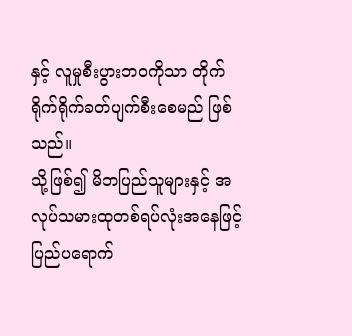နှင့် လူမှုစီးပွားဘဝကိုသာ တိုက်ရိုက်ရိုက်ခတ်ပျက်စီးစေမည် ဖြစ်သည်။
သို့ဖြစ်၍ မိဘပြည်သူများနှင့် အလုပ်သမားထုတစ်ရပ်လုံးအနေဖြင့် ပြည်ပရောက်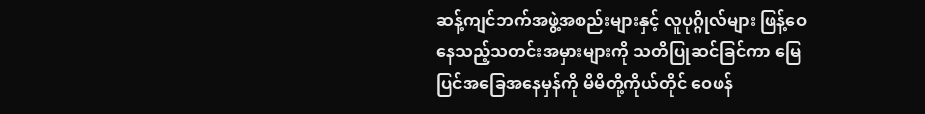ဆန့်ကျင်ဘက်အဖွဲ့အစည်းများနှင့် လူပုဂ္ဂိုလ်များ ဖြန့်ဝေနေသည့်သတင်းအမှားများကို သတိပြုဆင်ခြင်ကာ မြေပြင်အခြေအနေမှန်ကို မိမိတို့ကိုယ်တိုင် ဝေဖန်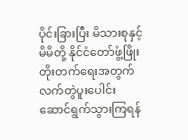ပိုင်းခြားပြီး မိသားစုနှင့် မိမိတို့ နိုင်ငံတော်ဖွံ့ဖြိုးတိုးတက်ရေးအတွက် လက်တွဲပူးပေါင်းဆောင်ရွက်သွားကြရန်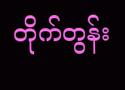တိုက်တွန်း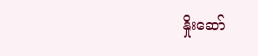နှိုးဆော်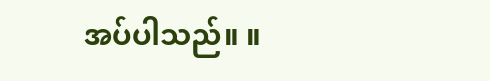အပ်ပါသည်။ ။